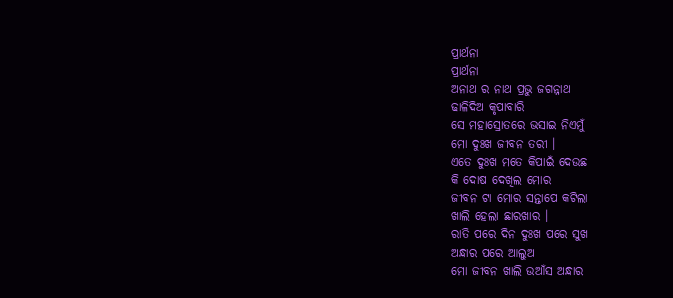ପ୍ରାର୍ଥନା
ପ୍ରାର୍ଥନା
ଅନାଥ ର ନାଥ ପ୍ରଭୁ ଜଗନ୍ନାଥ
ଢାଳିଦିଅ କୃପାବାରି
ସେ ମହାସ୍ରୋତରେ ଭସାଇ ନିଏମୁଁ
ମୋ ଦୁଃଖ ଜୀବନ ତରୀ ।
ଏତେ ଦୁଃଖ ମତେ କିପାଇଁ ଦେଉଛ
କି ଦୋଷ ଦେଖିଲ ମୋର
ଜୀବନ ଟା ମୋର ସନ୍ତାପେ କଟିଲା
ଖାଲି ହେଲା ଛାରଖାର ।
ରାତି ପରେ ଦିନ ଦୁଃଖ ପରେ ସୁଖ
ଅନ୍ଧାର ପରେ ଆଲୁଅ
ମୋ ଜୀବନ ଖାଲି ଉଆଁସ ଅନ୍ଧାର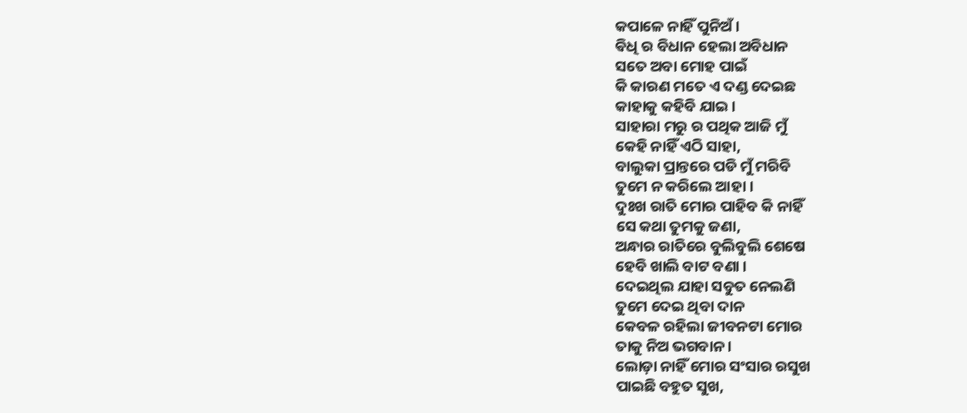କପାଳେ ନାହିଁ ପୁନିଅଁ ।
ଵିଧି ର ବିଧାନ ହେଲା ଅବିଧାନ
ସତେ ଅବା ମୋହ ପାଇଁ
କି କାରଣ ମତେ ଏ ଦଣ୍ଡ ଦେଇଛ
କାହାକୁ କହିବି ଯାଇ ।
ସାହାରା ମରୁ ର ପଥିକ ଆଜି ମୁଁ
କେହି ନାହିଁ ଏଠି ସାହା,
ବାଲୁକା ପ୍ରାନ୍ତରେ ପଡି ମୁଁ ମରିବି
ତୁମେ ନ କରିଲେ ଆହା ।
ଦୁଃଖ ରାତି ମୋର ପାହିବ କି ନାହିଁ
ସେ କଥା ତୁମକୁ ଜଣା,
ଅନ୍ଧାର ରାତିରେ ବୁଲିବୁଲି ଶେଷେ
ହେବି ଖାଲି ବାଟ ବଣା ।
ଦେଇଥିଲ ଯାହା ସବୁତ ନେଲଣି
ତୁମେ ଦେଇ ଥିବା ଦାନ
କେବଳ ରହିଲା ଜୀବନଟା ମୋର
ତାକୁ ନିଅ ଭଗବାନ ।
ଲୋଡ଼ା ନାହିଁ ମୋର ସଂସାର ରସୁଖ
ପାଇଛି ବହୁତ ସୁଖ,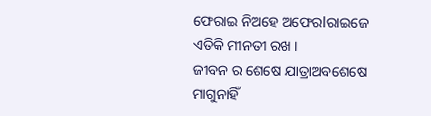ଫେରାଇ ନିଅହେ ଅଫେରlରାଇଜେ
ଏତିକି ମୀନତୀ ରଖ ।
ଜୀବନ ର ଶେଷେ ଯାତ୍ରାଅବଶେଷେ
ମାଗୁନାହିଁ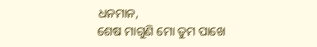ଧନମାନ,
ଶେଷ ମାଗୁଣି ମୋ ତୁମ ପାଖେ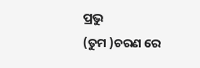ପ୍ରଭୁ
(ତୁମ )ଚରଣ ରେ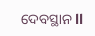ଦେବସ୍ଥାନ ll